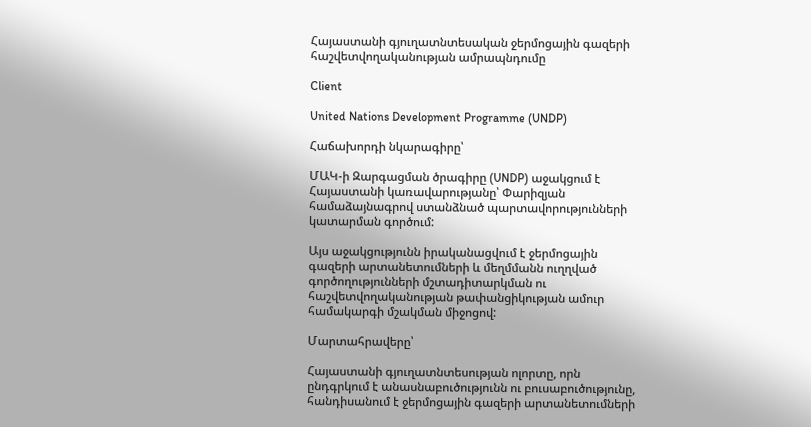Հայաստանի գյուղատնտեսական ջերմոցային գազերի հաշվետվողականության ամրապնդումը

Client

United Nations Development Programme (UNDP)

Հաճախորդի նկարագիրը՝

ՄԱԿ-ի Զարգացման ծրագիրը (UNDP) աջակցում է Հայաստանի կառավարությանը՝ Փարիզյան համաձայնագրով ստանձնած պարտավորությունների կատարման գործում:

Այս աջակցությունն իրականացվում է ջերմոցային գազերի արտանետումների և մեղմմանն ուղղված գործողությունների մշտադիտարկման ու հաշվետվողականության թափանցիկության ամուր համակարգի մշակման միջոցով:

Մարտահրավերը՝

Հայաստանի գյուղատնտեսության ոլորտը, որն ընդգրկում է անասնաբուծությունն ու բուսաբուծությունը, հանդիսանում է ջերմոցային գազերի արտանետումների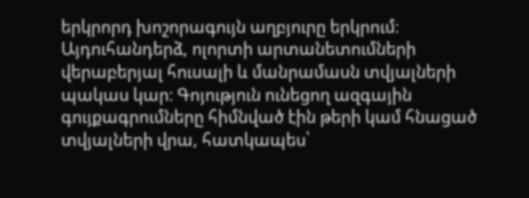երկրորդ խոշորագույն աղբյուրը երկրում։ Այդուհանդերձ, ոլորտի արտանետումների վերաբերյալ հուսալի և մանրամասն տվյալների պակաս կար։ Գոյություն ունեցող ազգային գույքագրումները հիմնված էին թերի կամ հնացած տվյալների վրա, հատկապես՝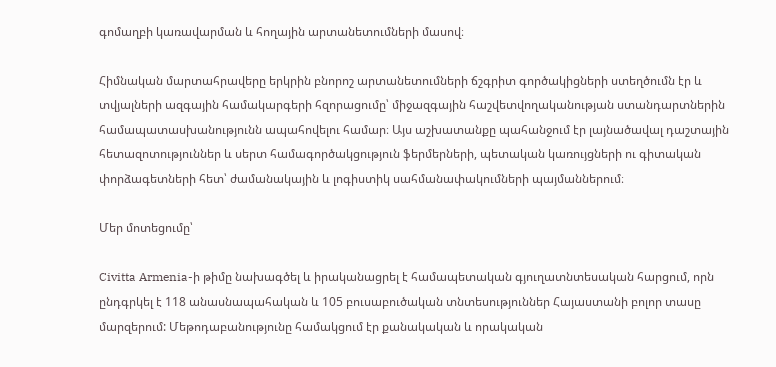գոմաղբի կառավարման և հողային արտանետումների մասով։

Հիմնական մարտահրավերը երկրին բնորոշ արտանետումների ճշգրիտ գործակիցների ստեղծումն էր և տվյալների ազգային համակարգերի հզորացումը՝ միջազգային հաշվետվողականության ստանդարտներին համապատասխանությունն ապահովելու համար։ Այս աշխատանքը պահանջում էր լայնածավալ դաշտային հետազոտություններ և սերտ համագործակցություն ֆերմերների, պետական կառույցների ու գիտական փորձագետների հետ՝ ժամանակային և լոգիստիկ սահմանափակումների պայմաններում։

Մեր մոտեցումը՝

Civitta Armenia-ի թիմը նախագծել և իրականացրել է համապետական գյուղատնտեսական հարցում, որն ընդգրկել է 118 անասնապահական և 105 բուսաբուծական տնտեսություններ Հայաստանի բոլոր տասը մարզերում: Մեթոդաբանությունը համակցում էր քանակական և որակական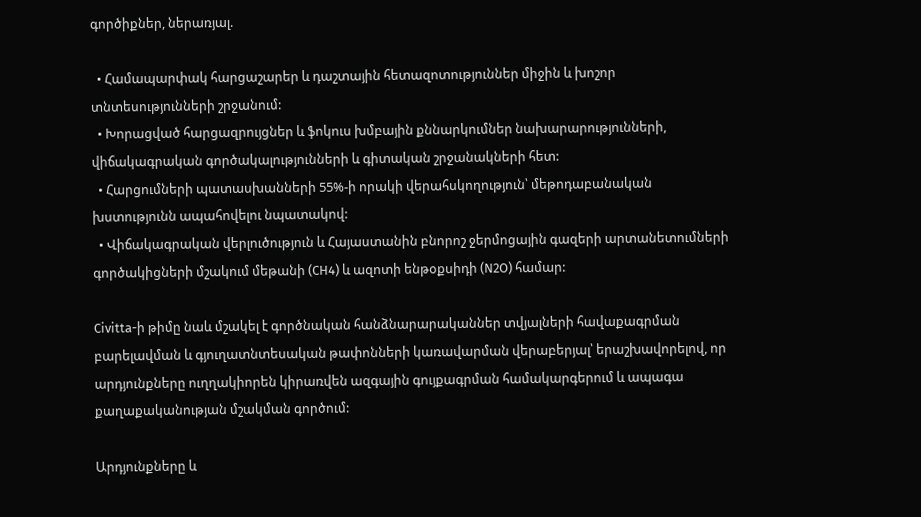գործիքներ, ներառյալ.

  • Համապարփակ հարցաշարեր և դաշտային հետազոտություններ միջին և խոշոր տնտեսությունների շրջանում:
  • Խորացված հարցազրույցներ և ֆոկուս խմբային քննարկումներ նախարարությունների, վիճակագրական գործակալությունների և գիտական շրջանակների հետ:
  • Հարցումների պատասխանների 55%-ի որակի վերահսկողություն՝ մեթոդաբանական խստությունն ապահովելու նպատակով:
  • Վիճակագրական վերլուծություն և Հայաստանին բնորոշ ջերմոցային գազերի արտանետումների գործակիցների մշակում մեթանի (CH4) և ազոտի ենթօքսիդի (N2O) համար:

Civitta-ի թիմը նաև մշակել է գործնական հանձնարարականներ տվյալների հավաքագրման բարելավման և գյուղատնտեսական թափոնների կառավարման վերաբերյալ՝ երաշխավորելով, որ արդյունքները ուղղակիորեն կիրառվեն ազգային գույքագրման համակարգերում և ապագա քաղաքականության մշակման գործում:

Արդյունքները և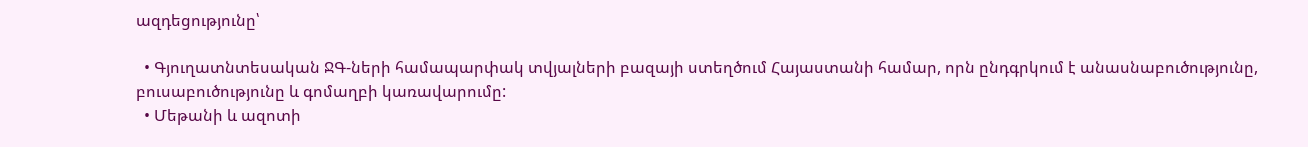ազդեցությունը՝

  • Գյուղատնտեսական ՋԳ-ների համապարփակ տվյալների բազայի ստեղծում Հայաստանի համար, որն ընդգրկում է անասնաբուծությունը, բուսաբուծությունը և գոմաղբի կառավարումը:
  • Մեթանի և ազոտի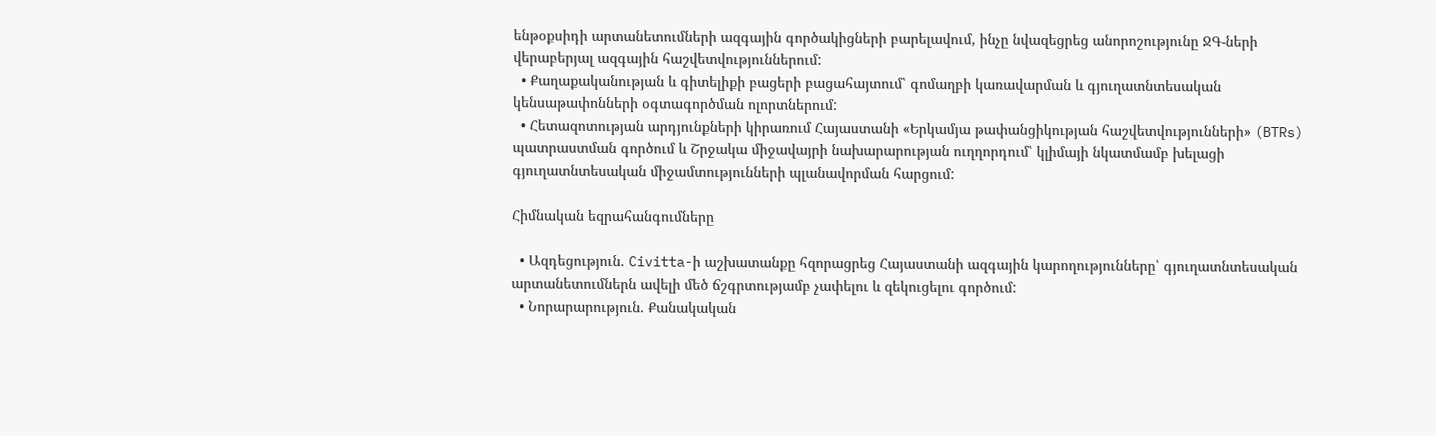ենթօքսիդի արտանետումների ազգային գործակիցների բարելավում, ինչը նվազեցրեց անորոշությունը ՋԳ-ների վերաբերյալ ազգային հաշվետվություններում:
  • Քաղաքականության և գիտելիքի բացերի բացահայտում՝ գոմաղբի կառավարման և գյուղատնտեսական կենսաթափոնների օգտագործման ոլորտներում:
  • Հետազոտության արդյունքների կիրառում Հայաստանի «Երկամյա թափանցիկության հաշվետվությունների» (BTRs) պատրաստման գործում և Շրջակա միջավայրի նախարարության ուղղորդում՝ կլիմայի նկատմամբ խելացի գյուղատնտեսական միջամտությունների պլանավորման հարցում:

Հիմնական եզրահանգումները

  • Ազդեցություն. Civitta-ի աշխատանքը հզորացրեց Հայաստանի ազգային կարողությունները՝ գյուղատնտեսական արտանետումներն ավելի մեծ ճշգրտությամբ չափելու և զեկուցելու գործում:
  • Նորարարություն. Քանակական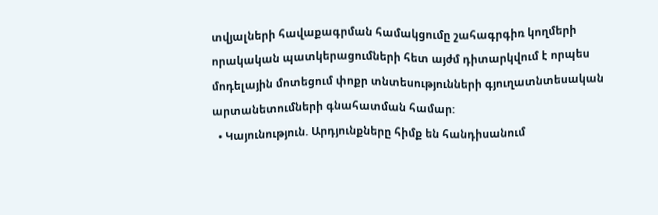տվյալների հավաքագրման համակցումը շահագրգիռ կողմերի որակական պատկերացումների հետ այժմ դիտարկվում է որպես մոդելային մոտեցում փոքր տնտեսությունների գյուղատնտեսական արտանետումների գնահատման համար:
  • Կայունություն. Արդյունքները հիմք են հանդիսանում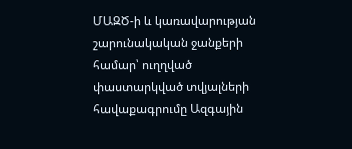ՄԱԶԾ-ի և կառավարության շարունակական ջանքերի համար՝ ուղղված փաստարկված տվյալների հավաքագրումը Ազգային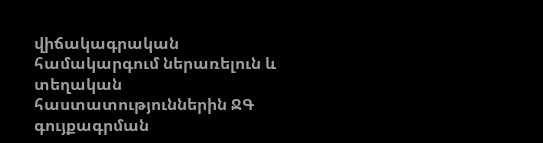վիճակագրական համակարգում ներառելուն և տեղական հաստատություններին ՋԳ գույքագրման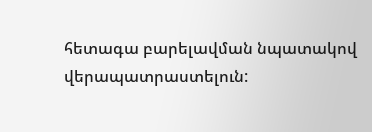հետագա բարելավման նպատակով վերապատրաստելուն: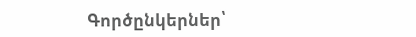Գործընկերներ՝